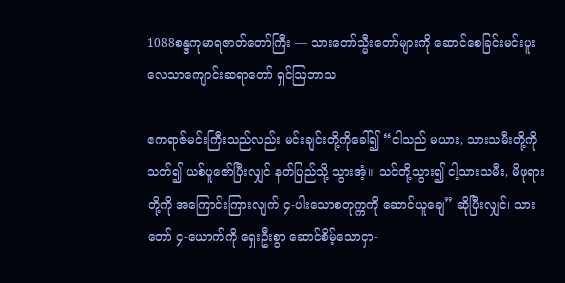1088စန္ဒကုမာရဇာတ်တော်ကြီး — သားတော်သ္မီးတော်များကို ဆောင်စေခြင်းမင်းပူး လေသာကျောင်းဆရာတော် ရှင်ဩဘာသ

ဧကရာဇ်မင်းကြီးသည်လည်း မင်းချင်းတို့ကိုခေါ်၍ “ငါသည် မယား, သားသမီးတို့ကိုသတ်၍ ယစ်ပူဇော်ပြီးလျှင် နတ်ပြည်သို့ သွားအံ့။ သင်တို့သွား၍ ငါ့သားသမီး, မိဖုရားတို့ကို အကြောင်းကြားလျက် ၄-ပါးသောစတုက္ကကို ဆောင်ယူချေ” ဆိုပြီးလျှင်၊ သားတော် ၄-ယောက်ကို ရှေးဦးစွာ ဆောင်စိမ့်သောငှာ-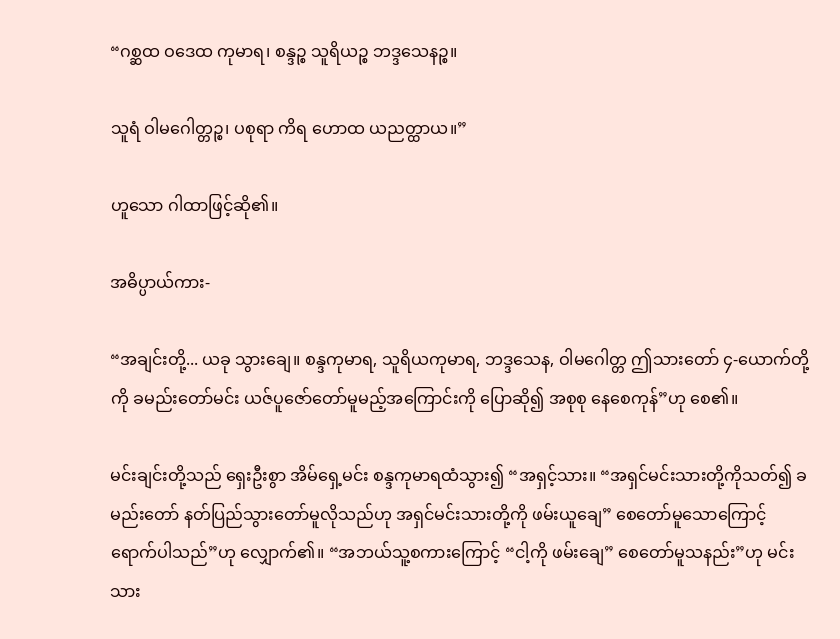“ဂစ္ဆထ ဝဒေထ ကုမာရ၊ စန္ဒဉ္စ သူရိယဉ္စ ဘဒ္ဒသေနဉ္စ။

သူရံ ဝါမဂေါတ္တဉ္စ၊ ပစုရာ ကိရ ဟောထ ယညတ္ထာယ။”

ဟူသော ဂါထာဖြင့်ဆို၏။

အဓိပ္ပာယ်ကား-

“အချင်းတို့... ယခု သွားချေ။ စန္ဒကုမာရ, သူရိယကုမာရ, ဘဒ္ဒသေန, ဝါမဂေါတ္တ ဤသားတော် ၄-ယောက်တို့ကို ခမည်းတော်မင်း ယဇ်ပူဇော်တော်မူမည့်အကြောင်းကို ပြောဆို၍ အစုစု နေစေကုန်”ဟု စေ၏။

မင်းချင်းတို့သည် ရှေးဦးစွာ အိမ်ရှေ့မင်း စန္ဒကုမာရထံသွား၍ “အရှင့်သား။ “အရှင်မင်းသားတို့ကိုသတ်၍ ခမည်းတော် နတ်ပြည်သွားတော်မူလိုသည်ဟု အရှင်မင်းသားတို့ကို ဖမ်းယူချေ” စေတော်မူသောကြောင့် ရောက်ပါသည်”ဟု လျှောက်၏။ “အဘယ်သူ့စကားကြောင့် “ငါ့ကို ဖမ်းချေ” စေတော်မူသနည်း”ဟု မင်းသား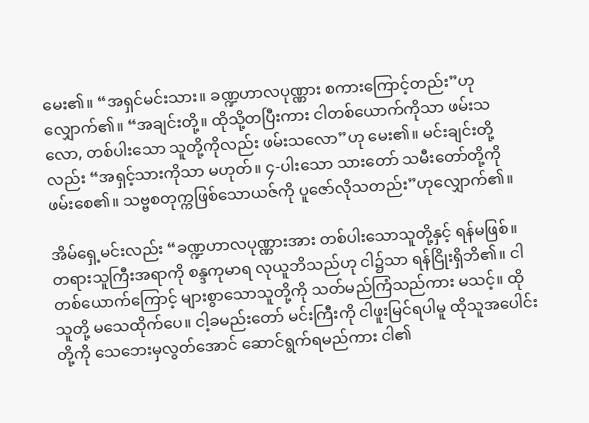မေး၏။ “အရှင်မင်းသား။ ခဏ္ဍဟာလပုဏ္ဏား စကားကြောင့်တည်း”ဟု လျှောက်၏။ “အချင်းတို့။ ထိုသို့တပြီးကား ငါတစ်ယောက်ကိုသာ ဖမ်းသလော, တစ်ပါးသော သူတို့ကိုလည်း ဖမ်းသလော”ဟု မေး၏။ မင်းချင်းတို့လည်း “အရှင့်သားကိုသာ မဟုတ်။ ၄-ပါးသော သားတော် သမီးတော်တို့ကို ဖမ်းစေ၏။ သဗ္ဗစတုက္ကဖြစ်သောယဇ်ကို ပူဇော်လိုသတည်း”ဟုလျှောက်၏။

အိမ်ရှေ့မင်းလည်း “ခဏ္ဍဟာလပုဏ္ဏားအား တစ်ပါးသောသူတို့နှင့် ရန်မဖြစ်။ တရားသူကြီးအရာကို စန္ဒကုမာရ လုယူဘိသည်ဟု ငါ၌သာ ရန်ငြိုးရှိဘိ၏။ ငါတစ်ယောက်ကြောင့် များစွာသောသူတို့ကို သတ်မည်ကြံသည်ကား မသင့်။ ထိုသူတို့ မသေထိုက်ပေ။ ငါ့ခမည်းတော် မင်းကြီးကို ငါဖူးမြင်ရပါမူ ထိုသူအပေါင်းတို့ကို သေဘေးမှလွတ်အောင် ဆောင်ရွက်ရမည်ကား ငါ၏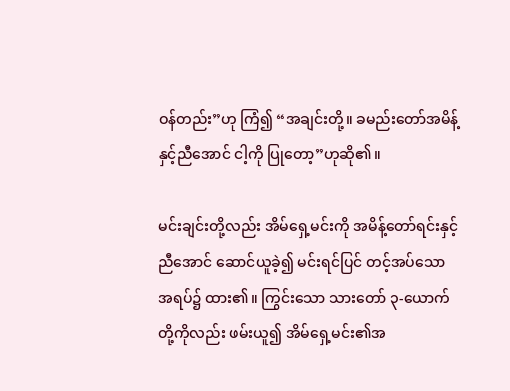ဝန်တည်း”ဟု ကြံ၍ “အချင်းတို့။ ခမည်းတော်အမိန့်နှင့်ညီအောင် ငါ့ကို ပြုတော့”ဟုဆို၏။

မင်းချင်းတို့လည်း အိမ်ရှေ့မင်းကို အမိန့်တော်ရင်းနှင့်ညီအောင် ဆောင်ယူခဲ့၍ မင်းရင်ပြင် တင့်အပ်သောအရပ်၌ ထား၏။ ကြွင်းသော သားတော် ၃-ယောက်တို့ကိုလည်း ဖမ်းယူ၍ အိမ်ရှေ့မင်း၏အ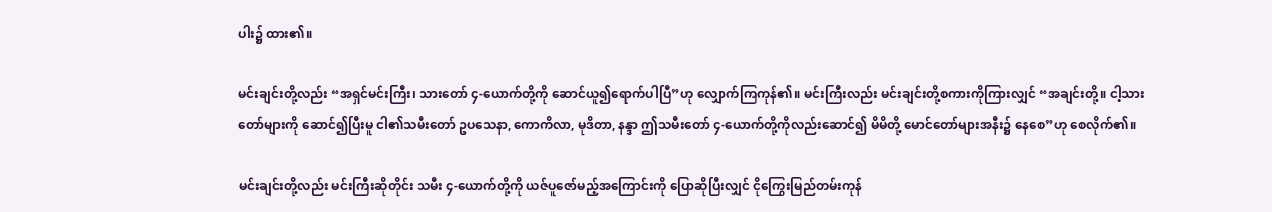ပါး၌ ထား၏။

မင်းချင်းတို့လည်း “အရှင်မင်းကြီး၊ သားတော် ၄-ယောက်တို့ကို ဆောင်ယူ၍ရောက်ပါပြီ”ဟု လျှောက်ကြကုန်၏။ မင်းကြီးလည်း မင်းချင်းတို့စကားကိုကြားလျှင် “အချင်းတို့။ ငါ့သားတော်များကို ဆောင်၍ပြီးမူ ငါ၏သမီးတော် ဥပသေနာ, ကောကိလာ, မုဒိတာ, နန္ဒာ ဤသမီးတော် ၄-ယောက်တို့ကိုလည်းဆောင်၍ မိမိတို့ မောင်တော်များအနီး၌ နေစေ”ဟု စေလိုက်၏။

မင်းချင်းတို့လည်း မင်းကြီးဆိုတိုင်း သမီး ၄-ယောက်တို့ကို ယဇ်ပူဇော်မည့်အကြောင်းကို ပြောဆိုပြီးလျှင် ငိုကြွေးမြည်တမ်းကုန်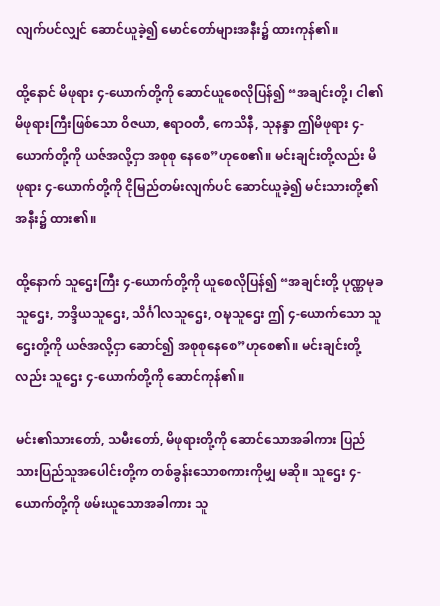လျက်ပင်လျှင် ဆောင်ယူခဲ့၍ မောင်တော်များအနီး၌ ထားကုန်၏။

ထို့နောင် မိဖုရား ၄-ယောက်တို့ကို ဆောင်ယူစေလိုပြန်၍ “အချင်းတို့၊ ငါ၏ မိဖုရားကြီးဖြစ်သော ဝိဇယာ, ဧရာဝတီ, ကေသိနီ, သုနန္ဒာ ဤမိဖုရား ၄-ယောက်တို့ကို ယဇ်အလို့ငှာ အစုစု နေစေ”ဟုစေ၏။ မင်းချင်းတို့လည်း မိဖုရား ၄-ယောက်တို့ကို ငိုမြည်တမ်းလျက်ပင် ဆောင်ယူခဲ့၍ မင်းသားတို့၏အနီး၌ ထား၏။

ထို့နောက် သူဌေးကြီး ၄-ယောက်တို့ကို ယူစေလိုပြန်၍ “အချင်းတို့ ပုဏ္ဏမုခသူဌေး, ဘဒ္ဒိယသူဌေး, သိင်္ဂါလသူဌေး, ဝဍ္ဎသူဌေး ဤ ၄-ယောက်သော သူဌေးတို့ကို ယဇ်အလို့ငှာ ဆောင်၍ အစုစုနေစေ”ဟုစေ၏။ မင်းချင်းတို့လည်း သူဌေး ၄-ယောက်တို့ကို ဆောင်ကုန်၏။

မင်း၏သားတော်, သမီးတော်, မိဖုရားတို့ကို ဆောင်သောအခါကား ပြည်သားပြည်သူအပေါင်းတို့က တစ်ခွန်းသောစကားကိုမျှ မဆို။ သူဌေး ၄-ယောက်တို့ကို ဖမ်းယူသောအခါကား သူ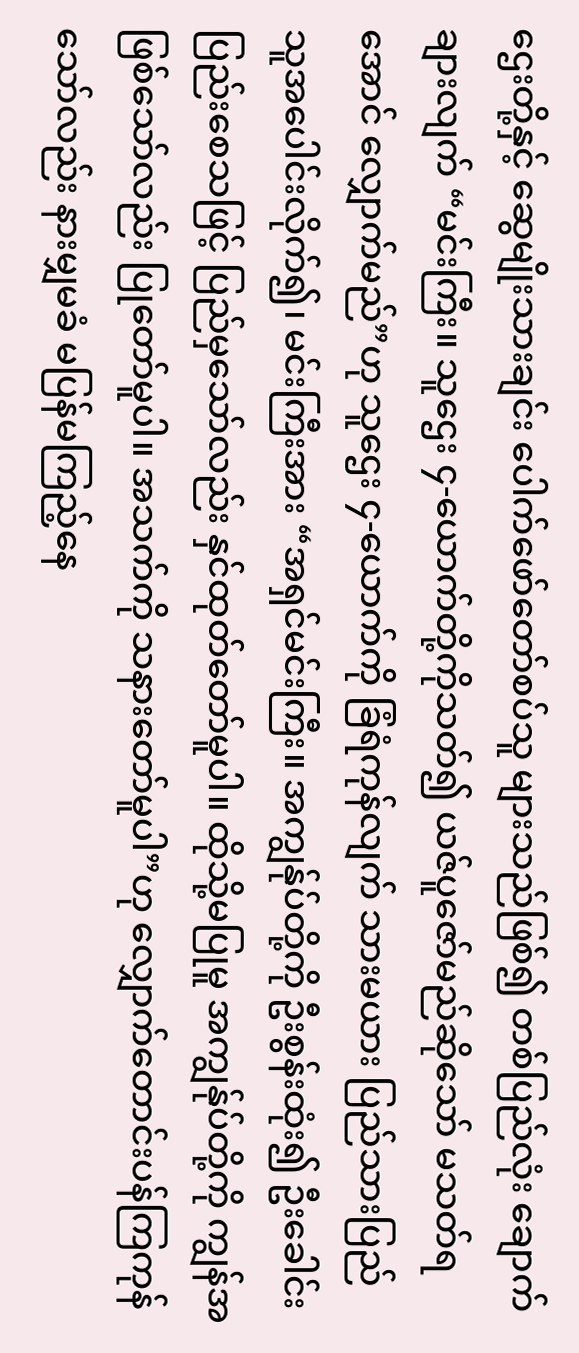ဌေးတို့နှင့် ဆွေမျိုးသားချင်း ပေါက်ဖော်တော်စပ်သူ များသည်ဖြစ်၍ တစ်ပြည်လုံး ချောက်ချားလျက် “မင်းကြီး။ သူဌေး ၄-ယောက်တို့ကိုသတ်၍ ယဇ်ပူဇော်မည်ဆိုသော် မသတ်ရအောင် လျှောက်မည်”ဟု သူဌေး ၄-ယောက်ကို ခြံရံကုန်လျက် သားမယား ပြည်သားပြည်သူအပေါင်းလိုက်၍၊ မင်းကြီးအား “အရှင်မင်းကြီး။ အကျွန်ုပ်တို့ကို ဦးစွန်းထုံး၍ ဦးခေါင်းပြည်းစေသဖြင့် ပြည်မှသော်လည်း နှင်ထုတ်တော်မူပါ။ ထိုသို့မပြုမူ အကျွန်ုပ်တို့ကို ကျွန်အဖြစ်သော်လည်း ပြုတော်မူပါ။ အသက်ကို သနားတော်မူပါ”ဟု လျှောက်တောင်းပန်ကြကုန်သော်လည်း နားမျှမခံ မပြန်မကြည့်နေ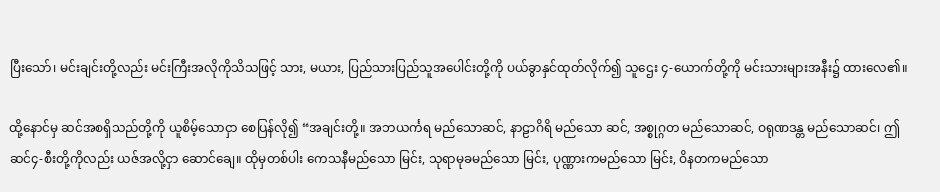ပြီးသော်၊ မင်းချင်းတို့လည်း မင်းကြီးအလိုကိုသိသဖြင့် သား, မယား, ပြည်သားပြည်သူအပေါင်းတို့ကို ပယ်ခွာနှင်ထုတ်လိုက်၍ သူဌေး ၄-ယောက်တို့ကို မင်းသားများအနီး၌ ထားလေ၏။

ထို့နောင်မှ ဆင်အစရှိသည်တို့ကို ယူစိမ့်သောငှာ စေပြန်လို၍ “အချင်းတို့။ အဘယင်္ကရ မည်သောဆင်, နာဠာဂိရိ မည်သော ဆင်, အစ္စုဂ္ဂတ မည်သောဆင်, ဝရုဏဒန္တ မည်သောဆင်၊ ဤဆင်၄-စီးတို့ကိုလည်း ယဇ်အလို့ငှာ ဆောင်ချေ။ ထိုမှတစ်ပါး ကေသနီမည်သော မြင်း, သုရာမုခမည်သော မြင်း, ပုဏ္ဏားကမည်သော မြင်း, ဝိနတကမည်သော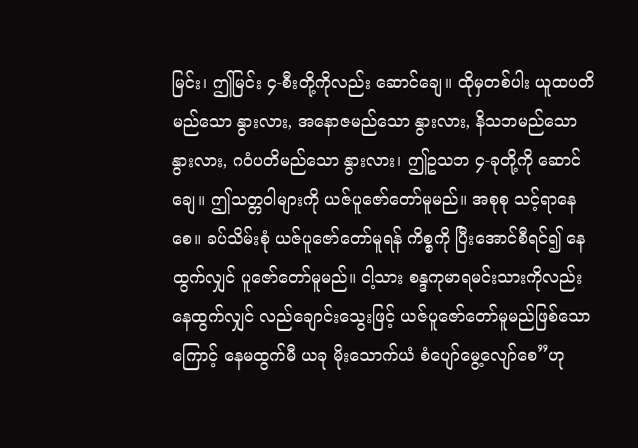မြင်း၊ ဤမြင်း ၄-စီးတို့ကိုလည်း ဆောင်ချေ။ ထိုမှတစ်ပါး ယူထပတိမည်သော နွားလား, အနောဇမည်သော နွားလား, နိသဘမည်သော နွားလား, ဂဝံပတိမည်သော နွားလား၊ ဤဥသဘ ၄-ခုတို့ကို ဆောင်ချေ။ ဤသတ္တဝါများကို ယဇ်ပူဇော်တော်မူမည်။ အစုစု သင့်ရာနေစေ။ ခပ်သိမ်းစုံ ယဇ်ပူဇော်တော်မူရန် ကိစ္စကို ပြီးအောင်စီရင်၍ နေထွက်လျှင် ပူဇော်တော်မူမည်။ ငါ့သား စန္ဒကုမာရမင်းသားကိုလည်း နေထွက်လျှင် လည်ချောင်းသွေးဖြင့် ယဇ်ပူဇော်တော်မူမည်ဖြစ်သောကြောင့် နေမထွက်မီ ယခု မိုးသောက်ယံ စံပျော်မွေ့လျော်စေ”ဟု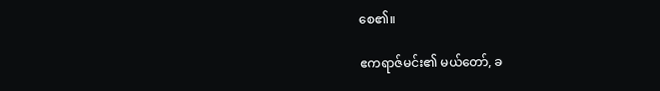စေ၏။

ဧကရာဇ်မင်း၏ မယ်တော်, ခ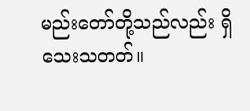မည်းတော်တို့သည်လည်း ရှိသေးသတတ်။